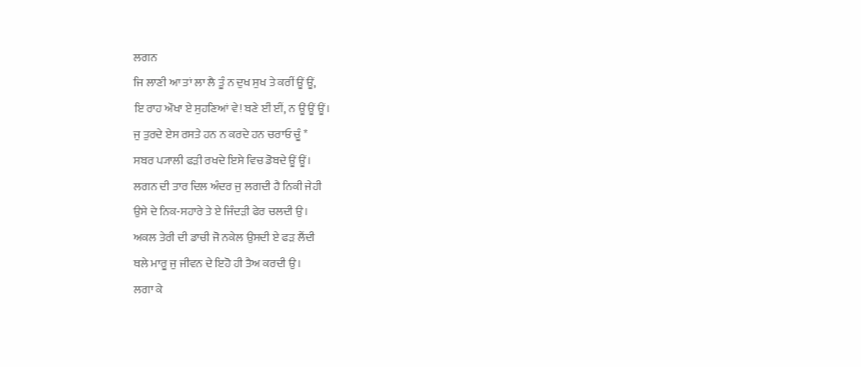ਲਗਨ
ਜਿ ਲਾਣੀ ਆ ਤਾਂ ਲਾ ਲੈ ਤੂੰ ਨ ਦੁਖ ਸੁਖ ਤੇ ਕਰੀਂ ਊਂ ਊਂ,
ਇ ਰਾਹ ਔਖਾ ਏ ਸੁਹਣਿਆਂ ਵੇ! ਬਣੇ ਈਂ ਈਂ, ਨ ਊਂ ਊਂ ਊਂ।
ਜੁ ਤੁਰਦੇ ਏਸ ਰਸਤੇ ਹਨ ਨ ਕਰਦੇ ਹਨ ਚਰਾਓ ਚੂੰ *
ਸਬਰ ਪ੍ਯਾਲੀ ਫੜੀ ਰਖਦੇ ਇਸੇ ਵਿਚ ਡੋਬਦੇ ਊਂ ਊਂ।
ਲਗਨ ਦੀ ਤਾਰ ਦਿਲ ਅੰਦਰ ਜੁ ਲਗਦੀ ਹੈ ਨਿਕੀ ਜੇਹੀ
ਉਸੇ ਦੇ ਨਿਕ-ਸਹਾਰੇ ਤੇ ਏ ਜਿੰਦੜੀ ਫੇਰ ਚਲਦੀ ਉ।
ਅਕਲ ਤੇਰੀ ਦੀ ਡਾਚੀ ਜੋ ਨਕੇਲ ਉਸਦੀ ਏ ਫੜ ਲੈਂਦੀ
ਥਲੇ ਮਾਰੂ ਜੁ ਜੀਵਨ ਦੇ ਇਹੋ ਹੀ ਤੈਅ ਕਰਦੀ ਉ।
ਲਗਾ ਕੇ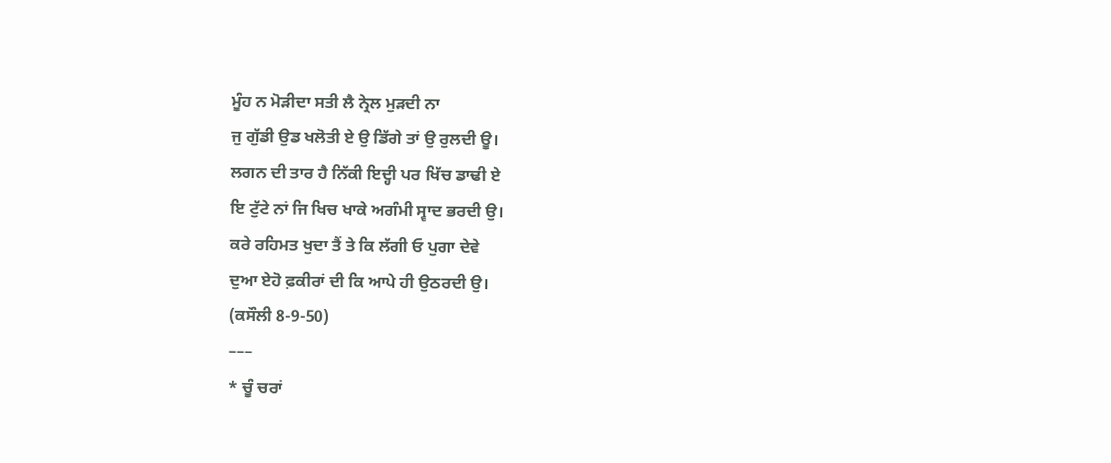ਮੂੰਹ ਨ ਮੋੜੀਦਾ ਸਤੀ ਲੈ ਨ੍ਰੇਲ ਮੁੜਦੀ ਨਾ
ਜੁ ਗੁੱਡੀ ਉਡ ਖਲੋਤੀ ਏ ਉ ਡਿੱਗੇ ਤਾਂ ਉ ਰੁਲਦੀ ਊ।
ਲਗਨ ਦੀ ਤਾਰ ਹੈ ਨਿੱਕੀ ਇਦ੍ਹੀ ਪਰ ਖਿੱਚ ਡਾਢੀ ਏ
ਇ ਟੁੱਟੇ ਨਾਂ ਜਿ ਖਿਚ ਖਾਕੇ ਅਗੰਮੀ ਸ੍ਵਾਦ ਭਰਦੀ ਉ।
ਕਰੇ ਰਹਿਮਤ ਖੁਦਾ ਤੈਂ ਤੇ ਕਿ ਲੱਗੀ ਓ ਪੁਗਾ ਦੇਵੇ
ਦੁਆ ਏਹੋ ਫ਼ਕੀਰਾਂ ਦੀ ਕਿ ਆਪੇ ਹੀ ਉਠਰਦੀ ਉ।
(ਕਸੌਲੀ 8-9-50)
–––
* ਚੂੰ ਚਰਾਂ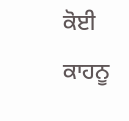ਕੋਈ ਕਾਹਨੂ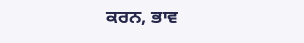ਕਰਨ, ਭਾਵ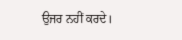ਉਜਰ ਨਹੀਂ ਕਰਦੇ।